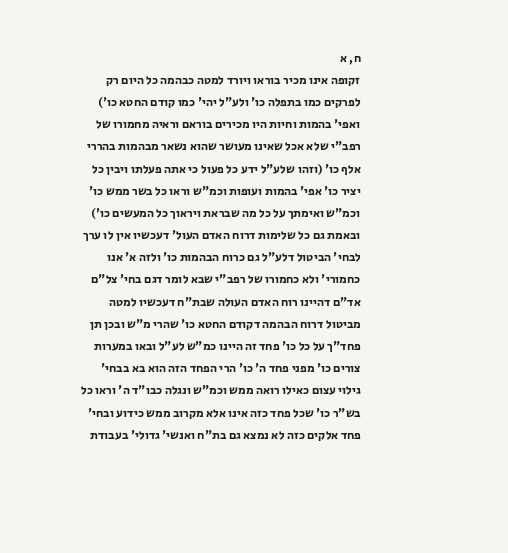ח, א
זקופה אינו מכיר בוראו ויורד למטה כבהמה כל היום רק לפרקים כמו בתפלה כו' ולע"ל יהי' כמו קודם החטא כו') ואפי' בהמות וחיות היו מכירים בוראם וראיה מחמורו של רפב"י שלא אכל שאינו מעושר שהוא נשאר מבהמות בהררי אלף כו' (וזהו שלע"ל ידע כל פעול כי אתה פעלתו ויבין כל יציר כו' אפי' בהמות ועופות וכמ"ש וראו כל בשר ממש כו' וכמ"ש ואימתך על כל מה שבראת ויראוך כל המעשים כו') ובאמת גם כל שלימות דרוח האדם העול' דעכשיו אין לו ערך לבחי' הביטול דלע"ל גם כרוח הבהמות כו' ולזה א' אנו כחמורי' ולא כחמורו של רפב"י שבא לומר דגם בחי' צל"ם אד"ם דהיינו רוח האדם העולה שבת"ח דעכשיו למטה מביטול דרוח הבהמה דקודם החטא כו' שהרי מ"ש ובכן תן פחד"ך על כל כו' פחד זה היינו כמ"ש לע"ל ובאו במערות צורים כו' מפני פחד ה' כו' הרי הפחד הזה הוא בא בבחי' גילוי עצום כאילו רואה ממש וכמ"ש ונגלה כבו"ד ה' וראו כל בש"ר כו' שכל פחד כזה אינו אלא מקרוב ממש כידוע ובחי' פחד אלקים כזה לא נמצא גם בת"ח ואנשי' גדולי' בעבודת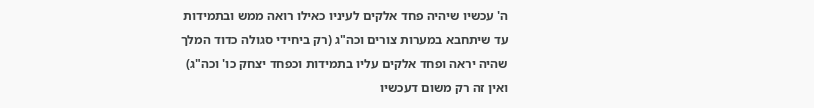ה' עכשיו שיהיה פחד אלקים לעיניו כאילו רואה ממש ובתמידות עד שיתחבא במערות צורים וכה"ג (רק ביחידי סגולה כדוד המלך שהיה יראה ופחד אלקים עליו בתמידות וכפחד יצחק כו' וכה"ג) ואין זה רק משום דעכשיו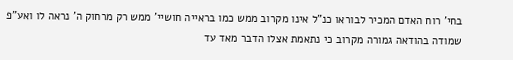בחי' רוח האדם המכיר לבוראו כנ"ל אינו מקרוב ממש כמו בראייה חושיי' ממש רק מרחוק ה' נראה לו ואע"פ שמודה בהודאה גמורה מקרוב כי נתאמת אצלו הדבר מאד עד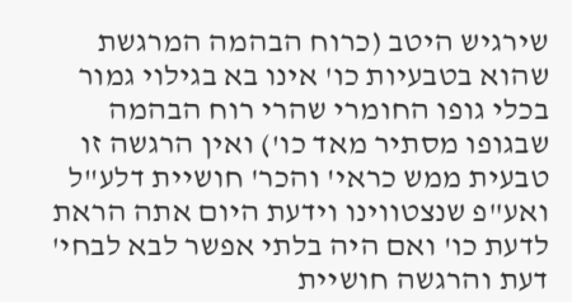שירגיש היטב (כרוח הבהמה המרגשת שהוא בטבעיות כו' אינו בא בגילוי גמור בכלי גופו החומרי שהרי רוח הבהמה שבגופו מסתיר מאד כו') ואין הרגשה זו טבעית ממש כראי' והכר' חושיית דלע"ל ואע"פ שנצטווינו וידעת היום אתה הראת לדעת כו' ואם היה בלתי אפשר לבא לבחי' דעת והרגשה חושיית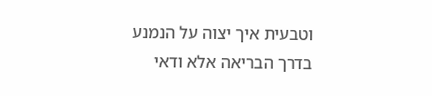וטבעית איך יצוה על הנמנע בדרך הבריאה אלא ודאי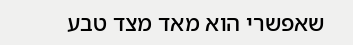שאפשרי הוא מאד מצד טבע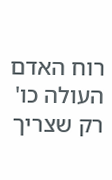רוח האדם העולה כו' רק שצריך